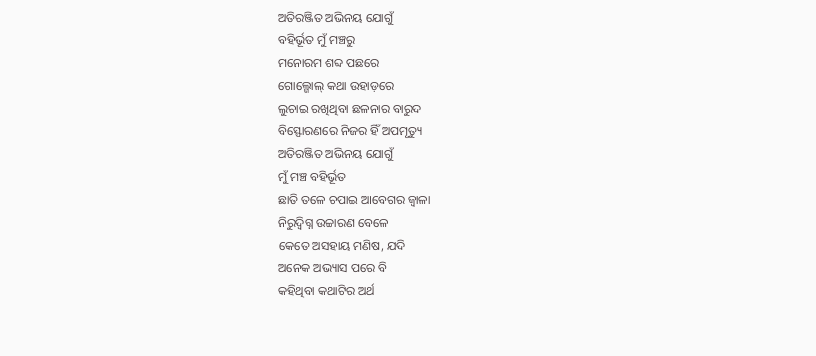ଅତିରଞ୍ଜିତ ଅଭିନୟ ଯୋଗୁଁ
ବହିର୍ଭୂତ ମୁଁ ମଞ୍ଚରୁ
ମନୋରମ ଶବ୍ଦ ପଛରେ
ଗୋଲ୍ଗୋଲ୍ କଥା ଉହାଡ଼ରେ
ଲୁଚାଇ ରଖିଥିବା ଛଳନାର ବାରୁଦ
ବିସ୍ଫୋରଣରେ ନିଜର ହିଁ ଅପମୃତ୍ୟୁ
ଅତିରଞ୍ଜିତ ଅଭିନୟ ଯୋଗୁଁ
ମୁଁ ମଞ୍ଚ ବହିର୍ଭୂତ
ଛାତି ତଳେ ଚପାଇ ଆବେଗର ଜ୍ବାଳା
ନିରୁଦ୍ବିଗ୍ନ ଉଚ୍ଚାରଣ ବେଳେ
କେତେ ଅସହାୟ ମଣିଷ, ଯଦି
ଅନେକ ଅଭ୍ୟାସ ପରେ ବି
କହିଥିବା କଥାଟିର ଅର୍ଥ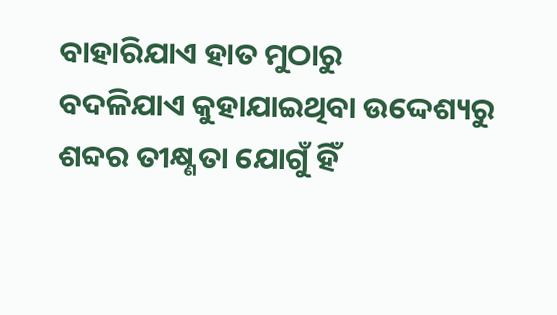ବାହାରିଯାଏ ହାତ ମୁଠାରୁ
ବଦଳିଯାଏ କୁହାଯାଇଥିବା ଉଦ୍ଦେଶ୍ୟରୁ
ଶବ୍ଦର ତୀକ୍ଷ୍ଣତା ଯୋଗୁଁ ହିଁ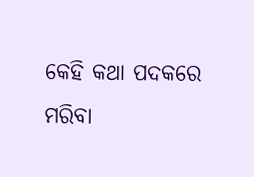କେହି କଥା ପଦକରେ
ମରିବା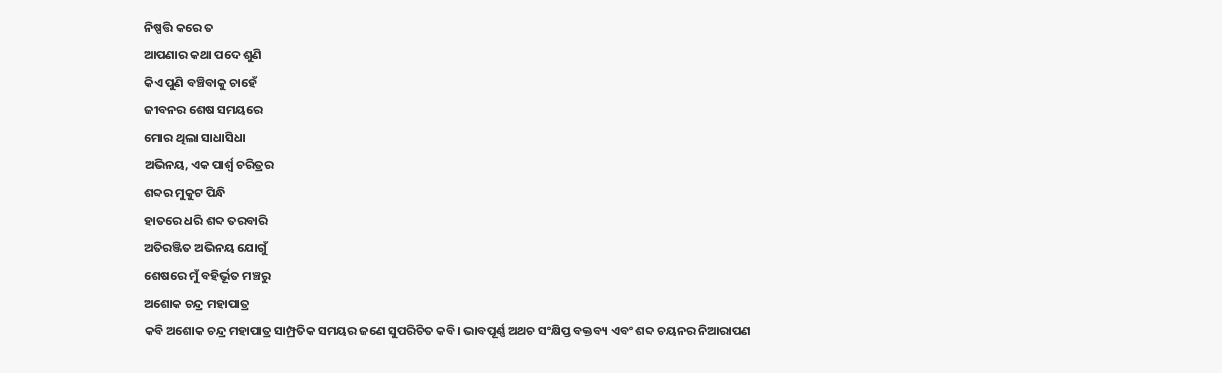ନିଷ୍ପତ୍ତି କରେ ତ
ଆପଣାର କଥା ପଦେ ଶୁଣି
କିଏ ପୁଣି ବଞ୍ଚିବାକୁ ଚାହେଁ
ଜୀବନର ଶେଷ ସମୟରେ
ମୋର ଥିଲା ସାଧାସିଧା
ଅଭିନୟ, ଏକ ପାର୍ଶ୍ବ ଚରିତ୍ରର
ଶବ୍ଦର ମୁକୁଟ ପିନ୍ଧି
ହାତରେ ଧରି ଶବ୍ଦ ତରବାରି
ଅତିରଞ୍ଜିତ ଅଭିନୟ ଯୋଗୁଁ
ଶେଷରେ ମୁଁ ବହିର୍ଭୂତ ମଞ୍ଚରୁ
ଅଶୋକ ଚନ୍ଦ୍ର ମହାପାତ୍ର
କବି ଅଶୋକ ଚନ୍ଦ୍ର ମହାପାତ୍ର ସାମ୍ପ୍ରତିକ ସମୟର ଜଣେ ସୁପରିଚିତ କବି। ଭାବପୂର୍ଣ୍ଣ ଅଥଚ ସଂକ୍ଷିପ୍ତ ବକ୍ତବ୍ୟ ଏବଂ ଶବ୍ଦ ଚୟନର ନିଆରାପଣ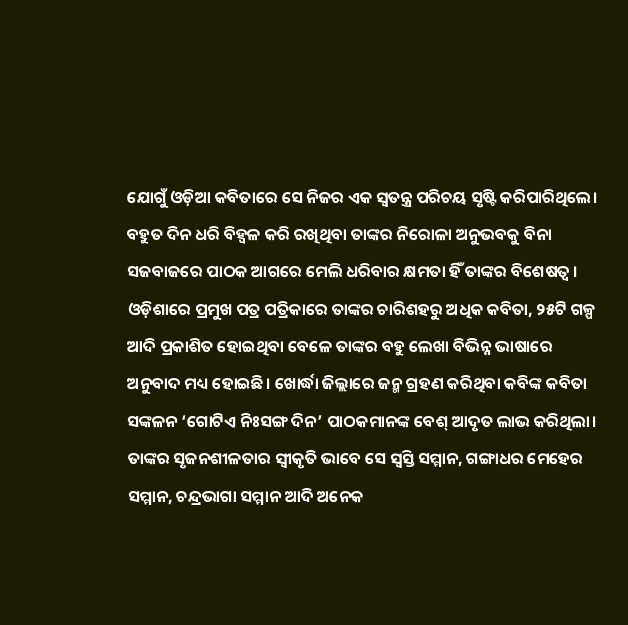ଯୋଗୁଁ ଓଡ଼ିଆ କବିତାରେ ସେ ନିଜର ଏକ ସ୍ବତନ୍ତ୍ର ପରିଚୟ ସୃଷ୍ଟି କରିପାରିଥିଲେ। ବହୁତ ଦିନ ଧରି ବିହ୍ବଳ କରି ରଖିଥିବା ତାଙ୍କର ନିରୋଳା ଅନୁଭବକୁ ବିନା ସଜବାଜରେ ପାଠକ ଆଗରେ ମେଲି ଧରିବାର କ୍ଷମତା ହିଁ ତାଙ୍କର ବିଶେଷତ୍ବ ।
ଓଡ଼ିଶାରେ ପ୍ରମୁଖ ପତ୍ର ପତ୍ରିକାରେ ତାଙ୍କର ଚାରିଶହରୁ ଅଧିକ କବିତା, ୨୫ଟି ଗଳ୍ପ ଆଦି ପ୍ରକାଶିତ ହୋଇଥିବା ବେଳେ ତାଙ୍କର ବହୁ ଲେଖା ବିଭିନ୍ନ ଭାଷାରେ ଅନୁବାଦ ମଧ୍ୟ ହୋଇଛି। ଖୋର୍ଦ୍ଧା ଜିଲ୍ଲାରେ ଜନ୍ମ ଗ୍ରହଣ କରିଥିବା କବିଙ୍କ କବିତା ସଙ୍କଳନ ‘ଗୋଟିଏ ନିଃସଙ୍ଗ ଦିନ’ ପାଠକମାନଙ୍କ ବେଶ୍ ଆଦୃତ ଲାଭ କରିଥିଲା। ତାଙ୍କର ସୃଜନଶୀଳତାର ସ୍ବୀକୃତି ଭାବେ ସେ ସ୍ବସ୍ତି ସମ୍ମାନ, ଗଙ୍ଗାଧର ମେହେର ସମ୍ମାନ, ଚନ୍ଦ୍ରଭାଗା ସମ୍ମାନ ଆଦି ଅନେକ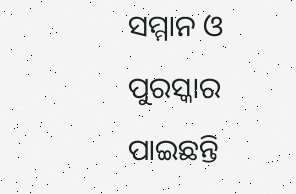ସମ୍ମାନ ଓ ପୁରସ୍କାର ପାଇଛନ୍ତି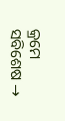କ୍ରମେ ସବିଶେଷ →